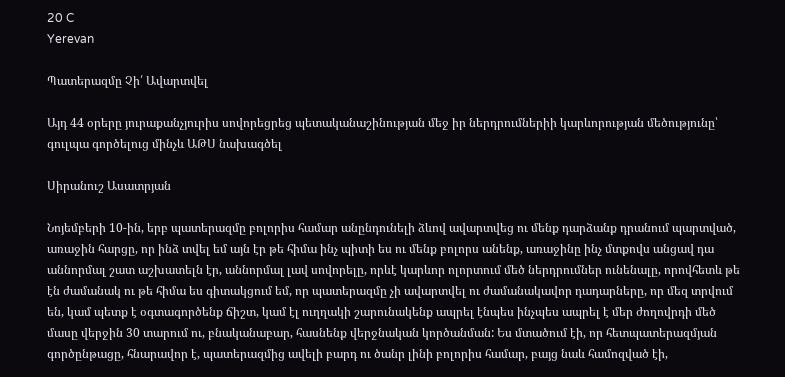20 C
Yerevan

Պատերազմը Չի՛ Ավարտվել

Այդ 44 օրերը յուրաքանչյուրիս սովորեցրեց պետականաշինության մեջ իր ներդրումներիի կարևորության մեծությունը՝ գուլպա գործելուց մինչև ԱԹՍ նախագծել

Սիրանուշ Ասատրյան

Նոյեմբերի 10-ին, երբ պատերազմը բոլորիս համար անընդունելի ձևով ավարտվեց ու մենք դարձանք դրանում պարտված, առաջին հարցը, որ ինձ տվել եմ այն էր թե հիմա ինչ պիտի ես ու մենք բոլորս անենք, առաջինը ինչ մտքովս անցավ դա աննորմալ շատ աշխատելն էր, աննորմալ լավ սովորելը, որևէ կարևոր ոլորտում մեծ ներդրումներ ունենալը, որովհետև թե էն ժամանակ ու թե հիմա ես գիտակցում եմ, որ պատերազմը չի ավարտվել ու ժամանակավոր դադարները, որ մեզ տրվում են, կամ պետք է օգտագործենք ճիշտ, կամ էլ ուղղակի շարունակենք ապրել էնպես ինչպես ապրել է մեր ժողովրդի մեծ մասը վերջին 30 տարում ու, բնականաբար, հասնենք վերջնական կործանման: Ես մտածում էի, որ հետպատերազմյան գործընթացը, հնարավոր է, պատերազմից ավելի բարդ ու ծանր լինի բոլորիս համար, բայց նաև համոզված էի,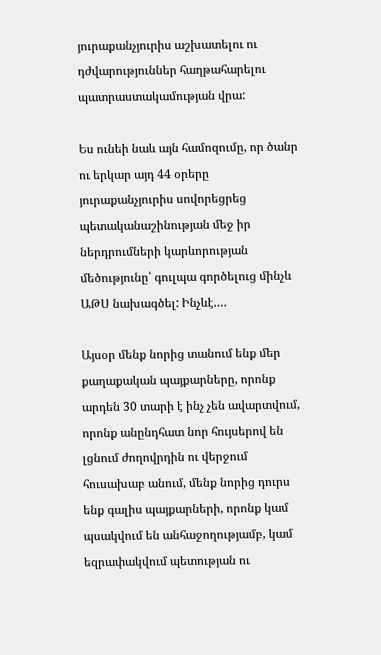յուրաքանչյուրիս աշխատելու ու դժվարություններ հաղթահարելու պատրաստակամության վրա:

Ես ունեի նաև այն համոզումը, որ ծանր ու երկար այդ 44 օրերը յուրաքանչյուրիս սովորեցրեց պետականաշինության մեջ իր ներդրումների կարևորության մեծությունը՝ գուլպա գործելուց մինչև ԱԹՍ նախագծել: Ինչևէ.…

Այսօր մենք նորից տանում ենք մեր քաղաքական պայքարները, որոնք արդեն 30 տարի է ինչ չեն ավարտվում, որոնք անընդհատ նոր հույսերով են լցնում ժողովրդին ու վերջում հուսախաբ անում, մենք նորից դուրս ենք գալիս պայքարների, որոնք կամ պսակվում են անհաջողությամբ, կամ եզրափակվում պետության ու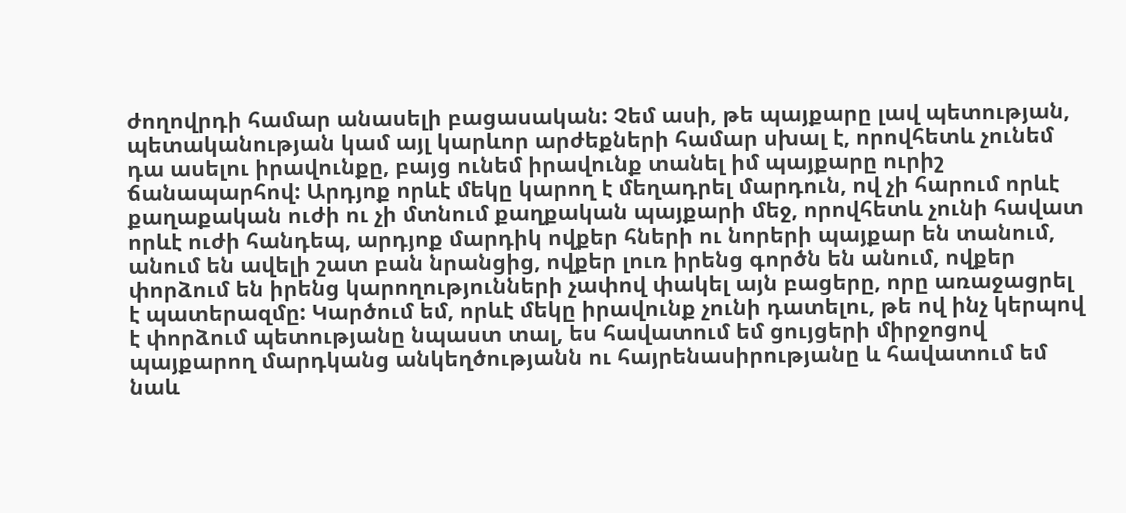ժողովրդի համար անասելի բացասական: Չեմ ասի, թե պայքարը լավ պետության, պետականության կամ այլ կարևոր արժեքների համար սխալ է, որովհետև չունեմ դա ասելու իրավունքը, բայց ունեմ իրավունք տանել իմ պայքարը ուրիշ ճանապարհով: Արդյոք որևէ մեկը կարող է մեղադրել մարդուն, ով չի հարում որևէ քաղաքական ուժի ու չի մտնում քաղքական պայքարի մեջ, որովհետև չունի հավատ որևէ ուժի հանդեպ, արդյոք մարդիկ ովքեր հների ու նորերի պայքար են տանում, անում են ավելի շատ բան նրանցից, ովքեր լուռ իրենց գործն են անում, ովքեր փորձում են իրենց կարողությունների չափով փակել այն բացերը, որը առաջացրել է պատերազմը: Կարծում եմ, որևէ մեկը իրավունք չունի դատելու, թե ով ինչ կերպով է փորձում պետությանը նպաստ տալ, ես հավատում եմ ցույցերի միրջոցով պայքարող մարդկանց անկեղծությանն ու հայրենասիրությանը և հավատում եմ նաև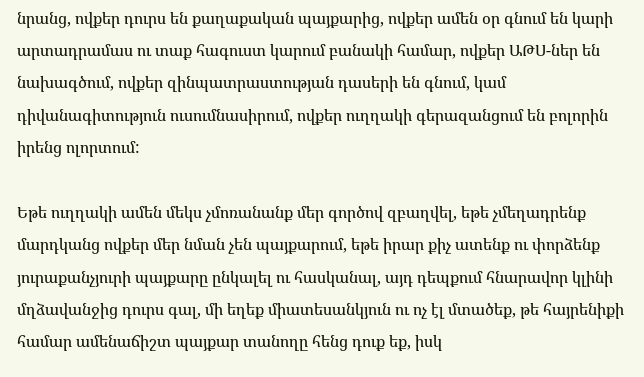նրանց, ովքեր դուրս են քաղաքական պայքարից, ովքեր ամեն օր գնում են կարի արտադրամաս ու տաք հագուստ կարում բանակի համար, ովքեր ԱԹՍ-ներ են նախագծում, ովքեր զինպատրաստության դասերի են գնում, կամ դիվանագիտություն ուսումնասիրում, ովքեր ուղղակի գերազանցում են բոլորին իրենց ոլորտում:

Եթե ուղղակի ամեն մեկս չմոռանանք մեր գործով զբաղվել, եթե չմեղադրենք մարդկանց ովքեր մեր նման չեն պայքարում, եթե իրար քիչ ատենք ու փորձենք յուրաքանչյուրի պայքարը ընկալել ու հասկանալ, այդ դեպքում հնարավոր կլինի մղձավանջից դուրս գալ, մի եղեք միատեսանկյուն ու ոչ էլ մտածեք, թե հայրենիքի համար ամենաճիշտ պայքար տանողը հենց դուք եք, իսկ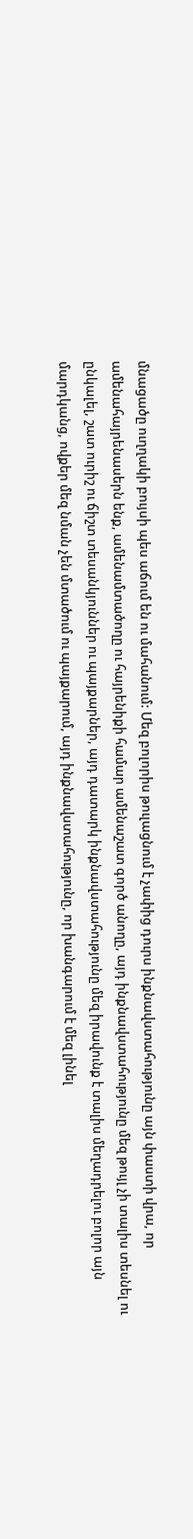մնացածը ուղղակի բույսի պես աճում են ու մահանում: Մեզ բոլորիս թուլացնում է չափից դուրս ինքնավստահությունը այն փաստի վրա, որ ամենահայրենասերն ենք, ամենամտածողը ու հայրենիքի համար ամենաշատ գործ անողը, այդ ինքնավստահությունը մեզ թույլ չի տալիս տեսնել ու ընկալել, շատ ուրիշ ու ճիշտ տեսանկյուններ ու պայքարներ, այդ դատարկ ինքնավստահությունը մեզ իրավունք է տալիս մեղադրելու բոլոր այն մարդկանց, ովքեր մեզ նման չեն մտածում ու պայքարում, այդ ինքնավստահությունը, որ խանգարում է մեզ լինել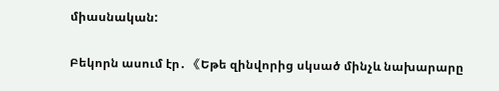միասնական:

Բեկորն ասում էր․ 《Եթե զինվորից սկսած մինչև նախարարը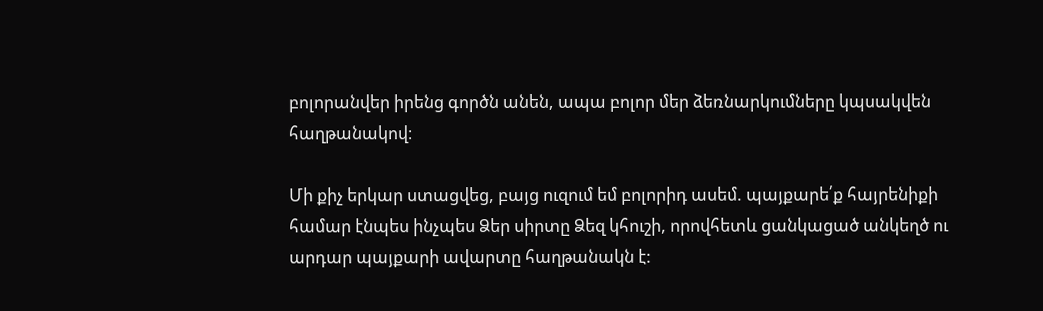բոլորանվեր իրենց գործն անեն, ապա բոլոր մեր ձեռնարկումները կպսակվեն հաղթանակով։

Մի քիչ երկար ստացվեց, բայց ուզում եմ բոլորիդ ասեմ. պայքարե՛ք հայրենիքի համար էնպես ինչպես Ձեր սիրտը Ձեզ կհուշի, որովհետև ցանկացած անկեղծ ու արդար պայքարի ավարտը հաղթանակն է: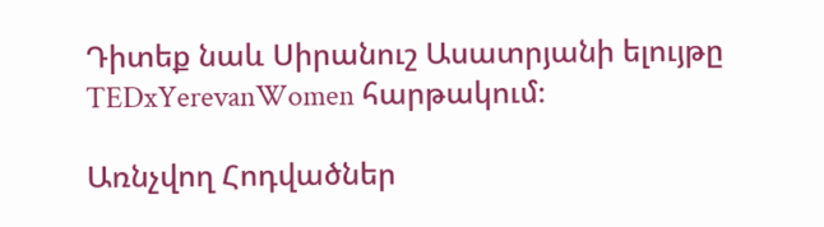Դիտեք նաև Սիրանուշ Ասատրյանի ելույթը TEDxYerevanWomen հարթակում։

Առնչվող Հոդվածներ